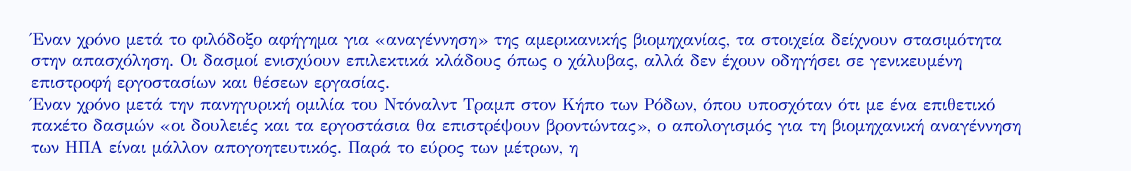Έναν χρόνο μετά το φιλόδοξο αφήγημα για «αναγέννηση» της αμερικανικής βιομηχανίας, τα στοιχεία δείχνουν στασιμότητα στην απασχόληση. Οι δασμοί ενισχύουν επιλεκτικά κλάδους όπως ο χάλυβας, αλλά δεν έχουν οδηγήσει σε γενικευμένη επιστροφή εργοστασίων και θέσεων εργασίας.
Έναν χρόνο μετά την πανηγυρική ομιλία του Ντόναλντ Τραμπ στον Κήπο των Ρόδων, όπου υποσχόταν ότι με ένα επιθετικό πακέτο δασμών «οι δουλειές και τα εργοστάσια θα επιστρέψουν βροντώντας», ο απολογισμός για τη βιομηχανική αναγέννηση των ΗΠΑ είναι μάλλον απογοητευτικός. Παρά το εύρος των μέτρων, η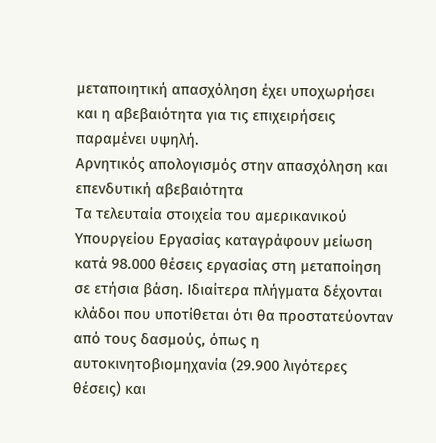μεταποιητική απασχόληση έχει υποχωρήσει και η αβεβαιότητα για τις επιχειρήσεις παραμένει υψηλή.
Αρνητικός απολογισμός στην απασχόληση και επενδυτική αβεβαιότητα
Τα τελευταία στοιχεία του αμερικανικού Υπουργείου Εργασίας καταγράφουν μείωση κατά 98.000 θέσεις εργασίας στη μεταποίηση σε ετήσια βάση. Ιδιαίτερα πλήγματα δέχονται κλάδοι που υποτίθεται ότι θα προστατεύονταν από τους δασμούς, όπως η αυτοκινητοβιομηχανία (29.900 λιγότερες θέσεις) και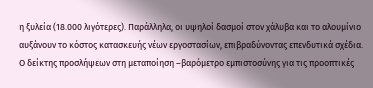η ξυλεία (18.000 λιγότερες). Παράλληλα, οι υψηλοί δασμοί στον χάλυβα και το αλουμίνιο αυξάνουν το κόστος κατασκευής νέων εργοστασίων, επιβραδύνοντας επενδυτικά σχέδια.
Ο δείκτης προσλήψεων στη μεταποίηση –βαρόμετρο εμπιστοσύνης για τις προοπτικές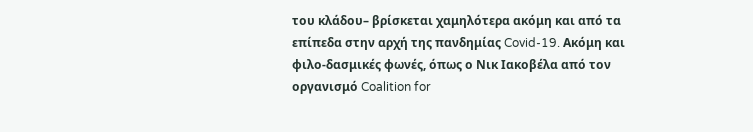του κλάδου– βρίσκεται χαμηλότερα ακόμη και από τα επίπεδα στην αρχή της πανδημίας Covid-19. Ακόμη και φιλο-δασμικές φωνές, όπως ο Νικ Ιακοβέλα από τον οργανισμό Coalition for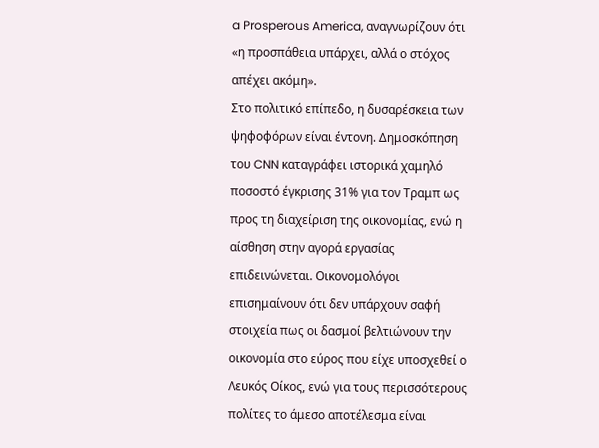a Prosperous America, αναγνωρίζουν ότι «η προσπάθεια υπάρχει, αλλά ο στόχος απέχει ακόμη».
Στο πολιτικό επίπεδο, η δυσαρέσκεια των ψηφοφόρων είναι έντονη. Δημοσκόπηση του CNN καταγράφει ιστορικά χαμηλό ποσοστό έγκρισης 31% για τον Τραμπ ως προς τη διαχείριση της οικονομίας, ενώ η αίσθηση στην αγορά εργασίας επιδεινώνεται. Οικονομολόγοι επισημαίνουν ότι δεν υπάρχουν σαφή στοιχεία πως οι δασμοί βελτιώνουν την οικονομία στο εύρος που είχε υποσχεθεί ο Λευκός Οίκος, ενώ για τους περισσότερους πολίτες το άμεσο αποτέλεσμα είναι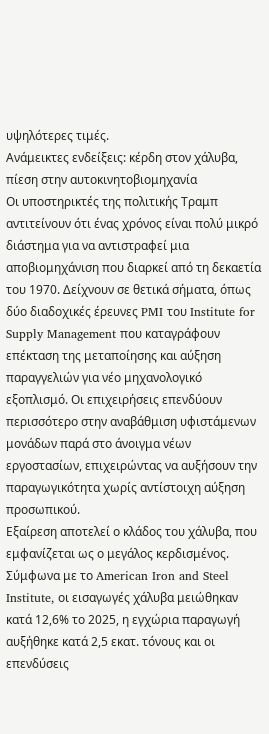υψηλότερες τιμές.
Ανάμεικτες ενδείξεις: κέρδη στον χάλυβα, πίεση στην αυτοκινητοβιομηχανία
Οι υποστηρικτές της πολιτικής Τραμπ αντιτείνουν ότι ένας χρόνος είναι πολύ μικρό διάστημα για να αντιστραφεί μια αποβιομηχάνιση που διαρκεί από τη δεκαετία του 1970. Δείχνουν σε θετικά σήματα, όπως δύο διαδοχικές έρευνες PMI του Institute for Supply Management που καταγράφουν επέκταση της μεταποίησης και αύξηση παραγγελιών για νέο μηχανολογικό εξοπλισμό. Οι επιχειρήσεις επενδύουν περισσότερο στην αναβάθμιση υφιστάμενων μονάδων παρά στο άνοιγμα νέων εργοστασίων, επιχειρώντας να αυξήσουν την παραγωγικότητα χωρίς αντίστοιχη αύξηση προσωπικού.
Εξαίρεση αποτελεί ο κλάδος του χάλυβα, που εμφανίζεται ως ο μεγάλος κερδισμένος. Σύμφωνα με το American Iron and Steel Institute, οι εισαγωγές χάλυβα μειώθηκαν κατά 12,6% το 2025, η εγχώρια παραγωγή αυξήθηκε κατά 2,5 εκατ. τόνους και οι επενδύσεις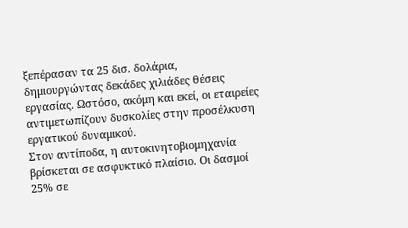ξεπέρασαν τα 25 δισ. δολάρια, δημιουργώντας δεκάδες χιλιάδες θέσεις εργασίας. Ωστόσο, ακόμη και εκεί, οι εταιρείες αντιμετωπίζουν δυσκολίες στην προσέλκυση εργατικού δυναμικού.
Στον αντίποδα, η αυτοκινητοβιομηχανία βρίσκεται σε ασφυκτικό πλαίσιο. Οι δασμοί 25% σε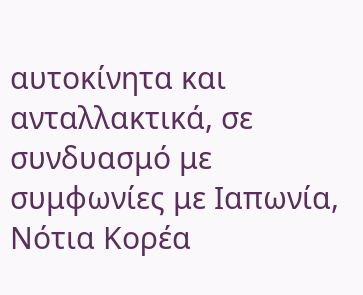αυτοκίνητα και ανταλλακτικά, σε συνδυασμό με συμφωνίες με Ιαπωνία, Νότια Κορέα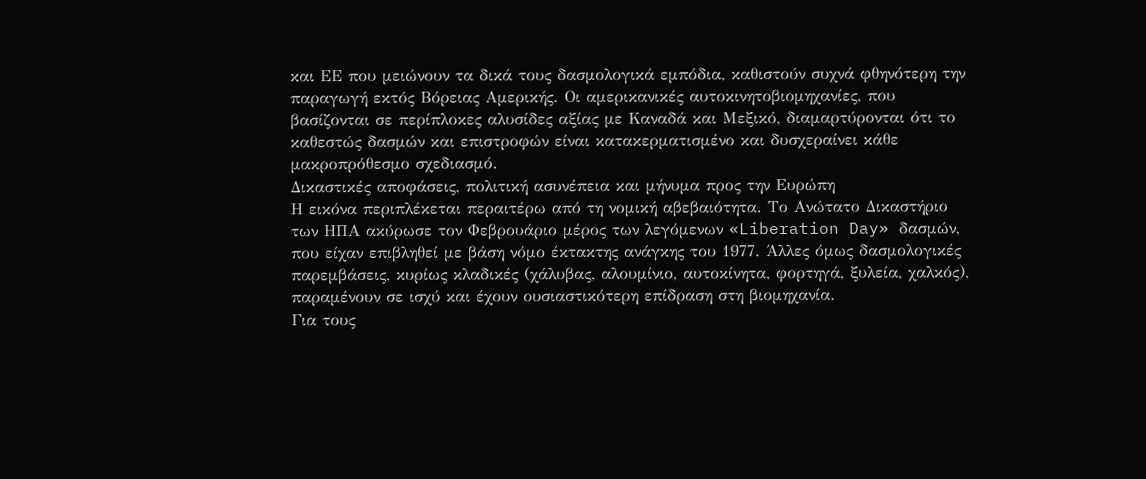και ΕΕ που μειώνουν τα δικά τους δασμολογικά εμπόδια, καθιστούν συχνά φθηνότερη την παραγωγή εκτός Βόρειας Αμερικής. Οι αμερικανικές αυτοκινητοβιομηχανίες, που βασίζονται σε περίπλοκες αλυσίδες αξίας με Καναδά και Μεξικό, διαμαρτύρονται ότι το καθεστώς δασμών και επιστροφών είναι κατακερματισμένο και δυσχεραίνει κάθε μακροπρόθεσμο σχεδιασμό.
Δικαστικές αποφάσεις, πολιτική ασυνέπεια και μήνυμα προς την Ευρώπη
Η εικόνα περιπλέκεται περαιτέρω από τη νομική αβεβαιότητα. Το Ανώτατο Δικαστήριο των ΗΠΑ ακύρωσε τον Φεβρουάριο μέρος των λεγόμενων «Liberation Day» δασμών, που είχαν επιβληθεί με βάση νόμο έκτακτης ανάγκης του 1977. Άλλες όμως δασμολογικές παρεμβάσεις, κυρίως κλαδικές (χάλυβας, αλουμίνιο, αυτοκίνητα, φορτηγά, ξυλεία, χαλκός), παραμένουν σε ισχύ και έχουν ουσιαστικότερη επίδραση στη βιομηχανία.
Για τους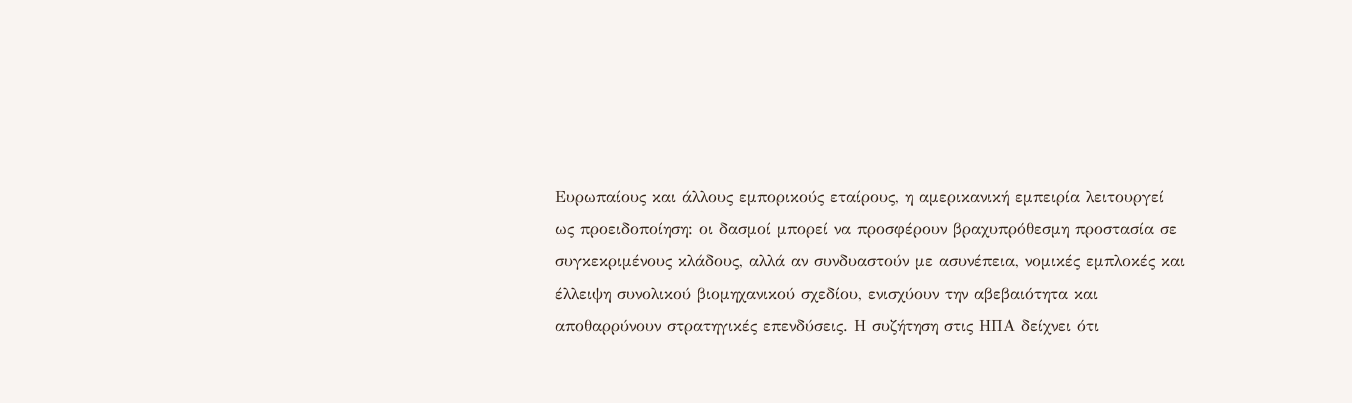Ευρωπαίους και άλλους εμπορικούς εταίρους, η αμερικανική εμπειρία λειτουργεί ως προειδοποίηση: οι δασμοί μπορεί να προσφέρουν βραχυπρόθεσμη προστασία σε συγκεκριμένους κλάδους, αλλά αν συνδυαστούν με ασυνέπεια, νομικές εμπλοκές και έλλειψη συνολικού βιομηχανικού σχεδίου, ενισχύουν την αβεβαιότητα και αποθαρρύνουν στρατηγικές επενδύσεις. Η συζήτηση στις ΗΠΑ δείχνει ότι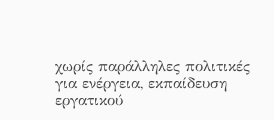χωρίς παράλληλες πολιτικές για ενέργεια, εκπαίδευση εργατικού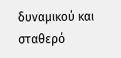δυναμικού και σταθερό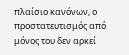πλαίσιο κανόνων, ο προστατευτισμός από μόνος του δεν αρκεί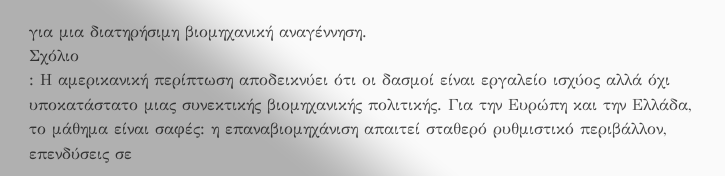για μια διατηρήσιμη βιομηχανική αναγέννηση.
Σχόλιο
: Η αμερικανική περίπτωση αποδεικνύει ότι οι δασμοί είναι εργαλείο ισχύος αλλά όχι υποκατάστατο μιας συνεκτικής βιομηχανικής πολιτικής. Για την Ευρώπη και την Ελλάδα, το μάθημα είναι σαφές: η επαναβιομηχάνιση απαιτεί σταθερό ρυθμιστικό περιβάλλον, επενδύσεις σε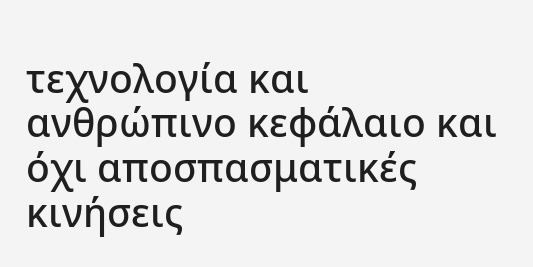τεχνολογία και ανθρώπινο κεφάλαιο και όχι αποσπασματικές κινήσεις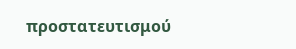προστατευτισμού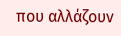που αλλάζουν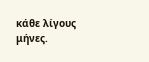κάθε λίγους μήνες.